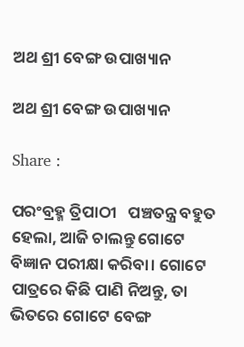ଅଥ ଶ୍ରୀ ବେଙ୍ଗ ଉପାଖ୍ୟାନ

ଅଥ ଶ୍ରୀ ବେଙ୍ଗ ଉପାଖ୍ୟାନ

Share :

ପରଂବ୍ରହ୍ମ ତ୍ରିପାଠୀ   ପଞ୍ଚତନ୍ତ୍ର ବହୁତ ହେଲା, ଆଜି ଚାଲନ୍ତୁ ଗୋଟେ ବିଜ୍ଞାନ ପରୀକ୍ଷା କରିବା। ଗୋଟେ ପାତ୍ରରେ କିଛି ପାଣି ନିଅନ୍ତୁ, ତା ଭିତରେ ଗୋଟେ ବେଙ୍ଗ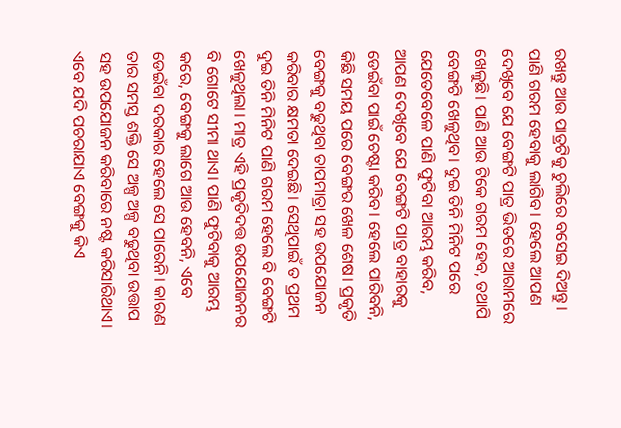ରଖନ୍ତୁ ଆଉ ପାତ୍ରଟିକୁ ଚୁଲିରେ ବସେଇ ଦିଅନ୍ତୁ। ପାଣି ଗରମ ହେବାକୁ ଲାଗିବ। ହେଲେ ଆପଣ ଦେଖିବେ ଯେ ବେଙ୍ଗଟି ପାତ୍ର ଭିତରେ ଆରାମରେ ଖେଳୁଛି। ପାଣି ଆଉ ଟିକେ ଗରମ ହେବ, ତଥାପି ବେଙ୍ଗଟି ଖେଳୁଥିବ। ଦୁଇ ତିନି ମିନିଟ ପରେ ଯେତେବେଳେ ପାଣି ଫୁଟିବା ଆରମ୍ଭ କରିବ, ଆପଣ ଦେଖିବେ ଯେ ବେଙ୍ଗଟି ପାତ୍ର ବାହାରକୁ ଡେଇଁବା ପାଇଁ ଚେଷ୍ଟା କରିବ। ହେଲେ ପାରିବନି, କିଛି ସମୟ ପରେ ବେଙ୍ଗର ଖେଳ ଶେଷ। ପ୍ରକୃତି ବେଙ୍ଗକୁ ବଢୁଥିବା ତାପମାତ୍ରା ସହ ଉପଯୋଜନ କରିବାର କ୍ଷମତା ଦେଇଛି। ସେଥିପାଇଁ ତ ପ୍ରଥମ ଦୁଇ ତିନି ମିନିଟ ପାଣି ଗରମ ହେଲେ ବି ବେଙ୍ଗଟି ଖେଳୁଥିଲା। ମାତ୍ର ଏହି ପ୍ରକୃତିଦତ୍ତ ଉପଯୋଜନର ବି ଗୋଟେ ସୀମା ଥାଏ। ପାଣି ଫୁଟିବାକୁ ଆରମ୍ଭ କରେ, ବେଙ୍ଗକୁ ଲାଗେ ଆଉ ହେବନି, ଏବେ ଡେଇଁବା ଦରକାର ହେଲେ ସେ ପାରେନି। କାରଣ ତାର ସମସ୍ତ ଶକ୍ତି ସେ ଅଳ୍ପ ଅଳ୍ପ ବଢୁଥିବା ଉତ୍ତାପ ସହ ଉପଯୋଜନ କରିବାରେ ନଷ୍ଟ କରିସାରିଥାଏ। ଏବେ ଯଦି ପଚରାଯାଏ ବେଙ୍ଗକୁ କିଏ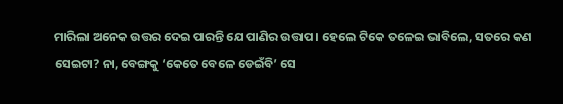ମାରିଲା ଅନେକ ଉତ୍ତର ଦେଇ ପାରନ୍ତି ଯେ ପାଣିର ଉତ୍ତାପ। ହେଲେ ଟିକେ ତଳେଇ ଭାବିଲେ, ସତରେ କଣ ସେଇଟା? ନା, ବେଙ୍ଗକୁ ‘କେତେ ବେଳେ ଡେଇଁବି’ ସେ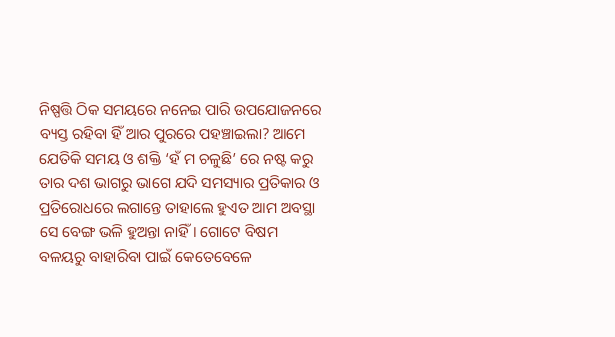ନିଷ୍ପତ୍ତି ଠିକ ସମୟରେ ନନେଇ ପାରି ଉପଯୋଜନରେ ବ୍ୟସ୍ତ ରହିବା ହିଁ ଆର ପୁରରେ ପହଞ୍ଚାଇଲା? ଆମେ ଯେତିକି ସମୟ ଓ ଶକ୍ତି ‘ହଁ ମ ଚଳୁଛି’ ରେ ନଷ୍ଟ କରୁ ତାର ଦଶ ଭାଗରୁ ଭାଗେ ଯଦି ସମସ୍ୟାର ପ୍ରତିକାର ଓ ପ୍ରତିରୋଧରେ ଲଗାନ୍ତେ ତାହାଲେ ହୁଏତ ଆମ ଅବସ୍ଥା ସେ ବେଙ୍ଗ ଭଳି ହୁଅନ୍ତା ନାହିଁ। ଗୋଟେ ବିଷମ ବଳୟରୁ ବାହାରିବା ପାଇଁ କେତେବେଳେ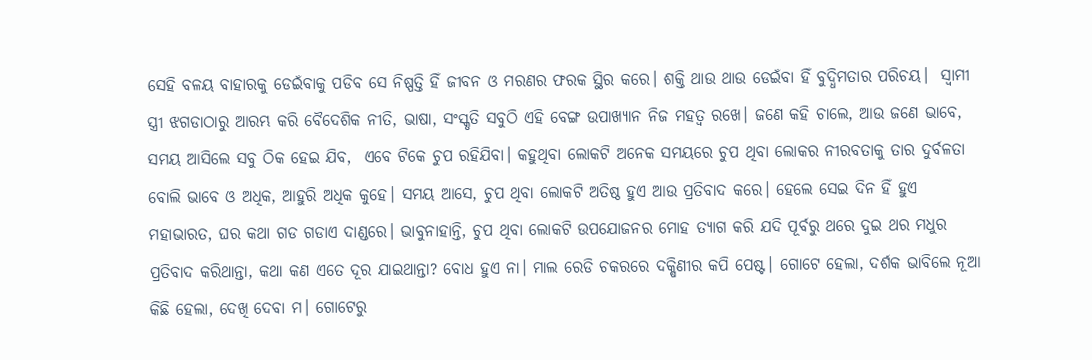ସେହି ବଳୟ ବାହାରକୁ ଡେଇଁବାକୁ ପଡିବ ସେ ନିଷ୍ପତ୍ତି ହିଁ ଜୀବନ ଓ ମରଣର ଫରକ ସ୍ଥିର କରେ। ଶକ୍ତି ଥାଉ ଥାଉ ଡେଇଁବା ହିଁ ବୁଦ୍ଧିମତାର ପରିଚୟ।  ସ୍ଵାମୀ ସ୍ତ୍ରୀ ଝଗଡାଠାରୁ ଆରମ୍ଭ କରି ବୈଦେଶିକ ନୀତି, ଭାଷା, ସଂସ୍କୃତି ସବୁଠି ଏହି ବେଙ୍ଗ ଉପାଖ୍ୟାନ ନିଜ ମହତ୍ଵ ରଖେ। ଜଣେ କହି ଚାଲେ, ଆଉ ଜଣେ ଭାବେ, ସମୟ ଆସିଲେ ସବୁ ଠିକ ହେଇ ଯିବ,  ଏବେ ଟିକେ ଚୁପ ରହିଯିବା। କହୁଥିବା ଲୋକଟି ଅନେକ ସମୟରେ ଚୁପ ଥିବା ଲୋକର ନୀରବତାକୁ ତାର ଦୁର୍ବଳତା ବୋଲି ଭାବେ ଓ ଅଧିକ, ଆହୁରି ଅଧିକ କୁହେ। ସମୟ ଆସେ, ଚୁପ ଥିବା ଲୋକଟି ଅତିଷ୍ଠ ହୁଏ ଆଉ ପ୍ରତିବାଦ କରେ। ହେଲେ ସେଇ ଦିନ ହିଁ ହୁଏ ମହାଭାରତ, ଘର କଥା ଗଡ ଗଡାଏ ଦାଣ୍ଡରେ। ଭାବୁନାହାନ୍ତି, ଚୁପ ଥିବା ଲୋକଟି ଉପଯୋଜନର ମୋହ ତ୍ୟାଗ କରି ଯଦି ପୂର୍ବରୁ ଥରେ ଦୁଇ ଥର ମଧୁର ପ୍ରତିବାଦ କରିଥାନ୍ତା, କଥା କଣ ଏତେ ଦୂର ଯାଇଥାନ୍ତା? ବୋଧ ହୁଏ ନା। ମାଲ ରେଡି ଚକରରେ ଦକ୍ଷିଣୀର କପି ପେଷ୍ଟ। ଗୋଟେ ହେଲା, ଦର୍ଶକ ଭାବିଲେ ନୂଆ କିଛି ହେଲା, ଦେଖି ଦେବା ମ। ଗୋଟେରୁ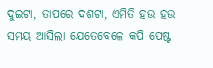ଦୁଇଟା, ତାପରେ ଦଶଟା, ଏମିତି ହଉ ହଉ ସମୟ ଆସିଲା ଯେତେବେଳେ କପି ପେଷ୍ଟ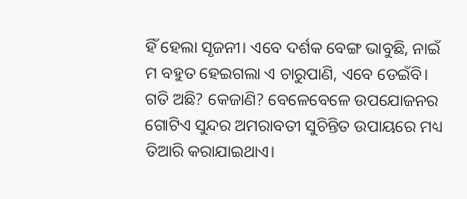ହିଁ ହେଲା ସୃଜନୀ। ଏବେ ଦର୍ଶକ ବେଙ୍ଗ ଭାବୁଛି, ନାଇଁ ମ ବହୁତ ହେଇଗଲା ଏ ଚାରୁପାଣି, ଏବେ ଡେଇଁବି। ଗତି ଅଛି? କେଜାଣି? ବେଳେବେଳେ ଉପଯୋଜନର ଗୋଟିଏ ସୁନ୍ଦର ଅମରାବତୀ ସୁଚିନ୍ତିତ ଉପାୟରେ ମଧ୍ୟ ତିଆରି କରାଯାଇଥାଏ।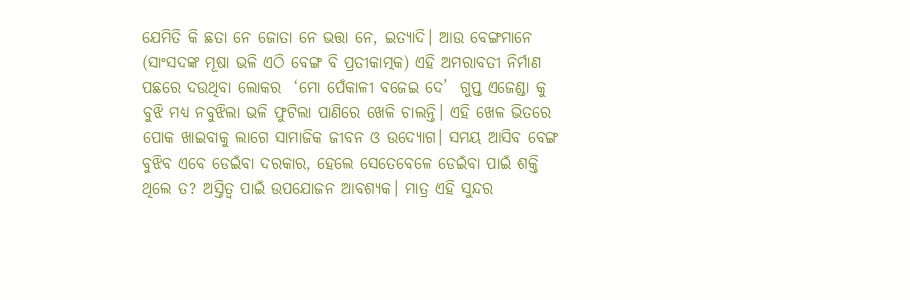ଯେମିତି କି ଛତା ନେ ଜୋତା ନେ ଭତ୍ତା ନେ, ଇତ୍ୟାଦି। ଆଉ ବେଙ୍ଗମାନେ (ସାଂସଦଙ୍କ ମୂଷା ଭଳି ଏଠି ବେଙ୍ଗ ବି ପ୍ରତୀକାତ୍ମକ) ଏହି ଅମରାବତୀ ନିର୍ମାଣ ପଛରେ ଦଉଥିବା ଲୋକର  ‘ମୋ ପେଁକାଳୀ ବଜେଇ ଦେ’  ଗୁପ୍ତ ଏଜେଣ୍ଡା କୁ ବୁଝି ମଧ୍ୟ ନବୁଝିଲା ଭଳି ଫୁଟିଲା ପାଣିରେ ଖେଳି ଚାଲନ୍ତି। ଏହି ଖେଳ ଭିତରେ ପୋକ ଖାଇବାକୁ ଲାଗେ ସାମାଜିକ ଜୀବନ ଓ ଉଦ୍ୟୋଗ। ସମୟ ଆସିବ ବେଙ୍ଗ ବୁଝିବ ଏବେ ଡେଇଁବା ଦରକାର, ହେଲେ ସେତେବେଳେ ଡେଇଁବା ପାଇଁ ଶକ୍ତି ଥିଲେ ତ? ଅସ୍ତିତ୍ଵ ପାଇଁ ଉପଯୋଜନ ଆବଶ୍ୟକ। ମାତ୍ର ଏହି ସୁନ୍ଦର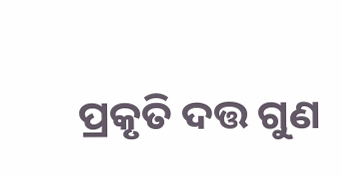ପ୍ରକୃତି ଦତ୍ତ ଗୁଣ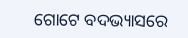ଗୋଟେ ବଦଭ୍ୟାସରେ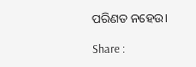ପରିଣତ ନହେଉ।

Share :